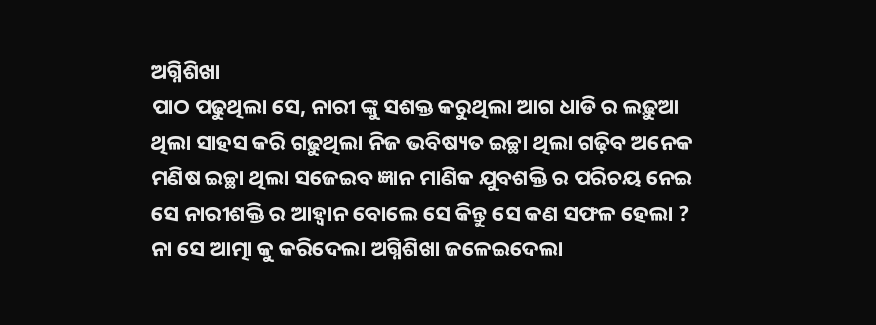ଅଗ୍ନିଶିଖା
ପାଠ ପଢୁଥିଲା ସେ, ନାରୀ ଙ୍କୁ ସଶକ୍ତ କରୁଥିଲା ଆଗ ଧାଡି ର ଲଢ଼ୁଆ ଥିଲା ସାହସ କରି ଗଢ଼ୁଥିଲା ନିଜ ଭବିଷ୍ୟତ ଇଚ୍ଛା ଥିଲା ଗଢ଼ିବ ଅନେକ ମଣିଷ ଇଚ୍ଛା ଥିଲା ସଜେଇବ ଜ୍ଞାନ ମାଣିକ ଯୁବଶକ୍ତି ର ପରିଚୟ ନେଇ ସେ ନାରୀଶକ୍ତି ର ଆହ୍ବାନ ବୋଲେ ସେ କିନ୍ତୁ ସେ କଣ ସଫଳ ହେଲା ? ନା ସେ ଆତ୍ମା କୁ କରିଦେଲା ଅଗ୍ନିଶିଖା ଜଳେଇଦେଲା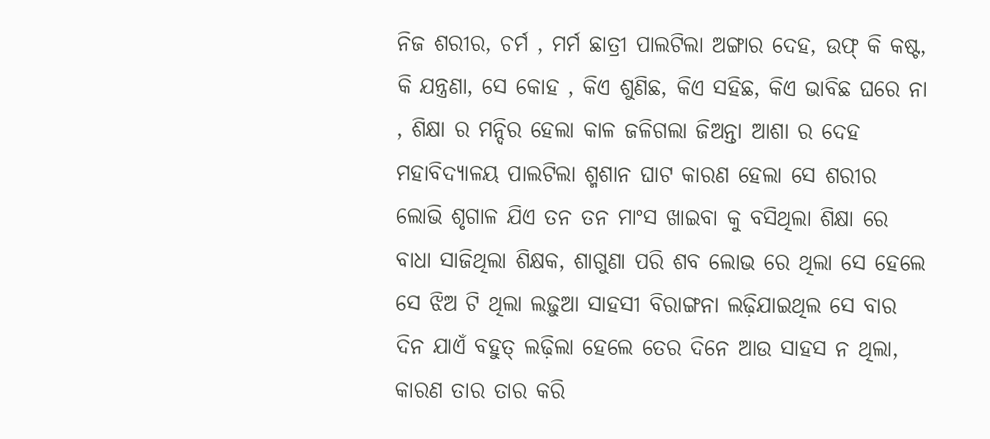ନିଜ ଶରୀର, ଚର୍ମ , ମର୍ମ ଛାତ୍ରୀ ପାଲଟିଲା ଅଙ୍ଗାର ଦେହ, ଉଫ୍ କି କଷ୍ଟ, କି ଯନ୍ତ୍ରଣା, ସେ କୋହ , କିଏ ଶୁଣିଛ, କିଏ ସହିଛ, କିଏ ଭାବିଛ ଘରେ ନା , ଶିକ୍ଷା ର ମନ୍ଦିର ହେଲା କାଳ ଜଳିଗଲା ଜିଅନ୍ତା ଆଶା ର ଦେହ ମହାବିଦ୍ୟାଳୟ ପାଲଟିଲା ଶ୍ମଶାନ ଘାଟ କାରଣ ହେଲା ସେ ଶରୀର ଲୋଭି ଶୃଗାଳ ଯିଏ ତନ ତନ ମାଂସ ଖାଇବା କୁ ବସିଥିଲା ଶିକ୍ଷା ରେ ବାଧା ସାଜିଥିଲା ଶିକ୍ଷକ, ଶାଗୁଣା ପରି ଶବ ଲୋଭ ରେ ଥିଲା ସେ ହେଲେ ସେ ଝିଅ ଟି ଥିଲା ଲଢ଼ୁଆ ସାହସୀ ବିରାଙ୍ଗନା ଲଢ଼ିଯାଇଥିଲ ସେ ବାର ଦିନ ଯାଏଁ ବହୁତ୍ ଲଢ଼ିଲା ହେଲେ ତେର ଦିନେ ଆଉ ସାହସ ନ ଥିଲା, କାରଣ ତାର ତାର କରି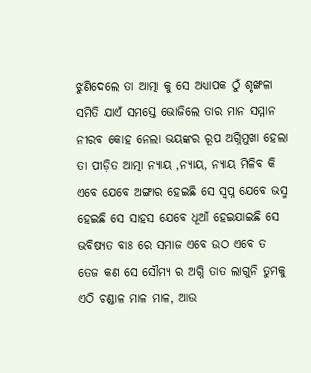ଝୁଣିଦେଲେ ତା ଆତ୍ମା କୁ ସେ ଅଧ୍ୟାପକ ଠୁଁ ଶୃଙ୍ଖଳା ସମିତି ଯାଏଁ ସମସ୍ତେ ଭୋଜିଲେ ତାର ମାନ ସମ୍ମାନ ନୀରବ କୋହ ନେଲା ଭୟଙ୍କର ରୂପ ଅଗ୍ନିମୁଖା ହେଲା ତା ପୀଡ଼ିତ ଆତ୍ମା ନ୍ୟାୟ ,ନ୍ୟାୟ, ନ୍ୟାୟ ମିଳିବ କି ଏବେ ଯେବେ ଅଙ୍ଗାର ହେଇଛି ସେ ସ୍ଵପ୍ନ ଯେବେ ଭସ୍ମ ହେଇଛି ସେ ସାହସ ଯେବେ ଧୂଆଁ ହେଇଯାଇଛି ସେ ଭବିଷ୍ୟତ ବାଃ ରେ ସମାଜ ଏବେ ଉଠ ଏବେ ତ ତେଜ କଣ ସେ ସୌମ୍ୟ ର ଅଗ୍ନି ତାତ ଲାଗୁନି ତୁମକୁ ଏଠି ଚଣ୍ଡାଳ ମାଳ ମାଳ, ଆଉ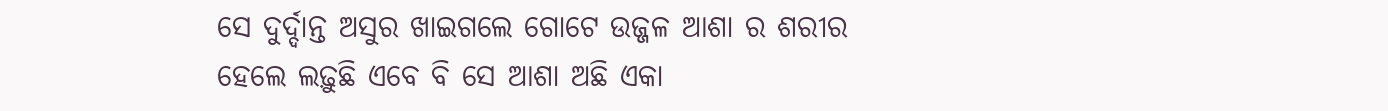ସେ ଦୁର୍ଦ୍ଦାନ୍ତ ଅସୁର ଖାଇଗଲେ ଗୋଟେ ଉଜ୍ଜଳ ଆଶା ର ଶରୀର ହେଲେ ଲଢ଼ୁଛି ଏବେ ବି ସେ ଆଶା ଅଛି ଏକା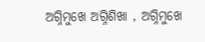ଅଗ୍ନିମୁଖେ ଅଗ୍ନିଶିଖା , ଅଗ୍ନିମୁଖେ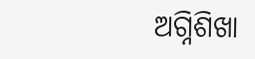ଅଗ୍ନିଶିଖା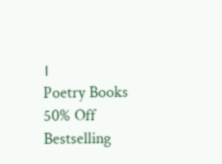।
Poetry Books 50% Off
Bestselling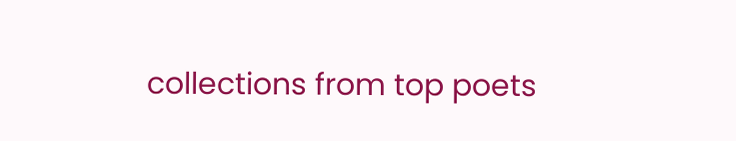collections from top poets